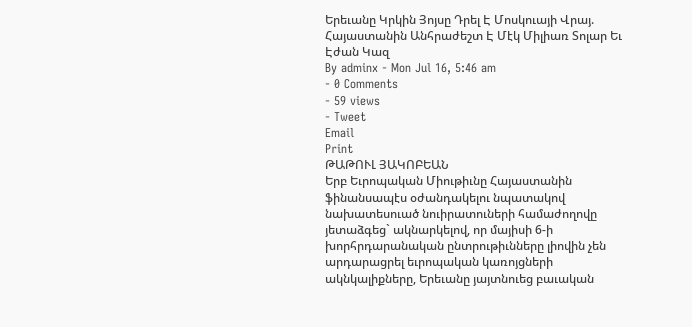Երեւանը Կրկին Յոյսը Դրել Է Մոսկուայի Վրայ. Հայաստանին Անհրաժեշտ Է Մէկ Միլիառ Տոլար Եւ Էժան Կազ
By adminx - Mon Jul 16, 5:46 am
- 0 Comments
- 59 views
- Tweet
Email
Print
ԹԱԹՈՒԼ ՅԱԿՈԲԵԱՆ
Երբ Եւրոպական Միութիւնը Հայաստանին ֆինանսապէս օժանդակելու նպատակով նախատեսուած նուիրատուների համաժողովը յետաձգեց` ակնարկելով, որ մայիսի 6-ի խորհրդարանական ընտրութիւնները լիովին չեն արդարացրել եւրոպական կառոյցների ակնկալիքները, Երեւանը յայտնուեց բաւական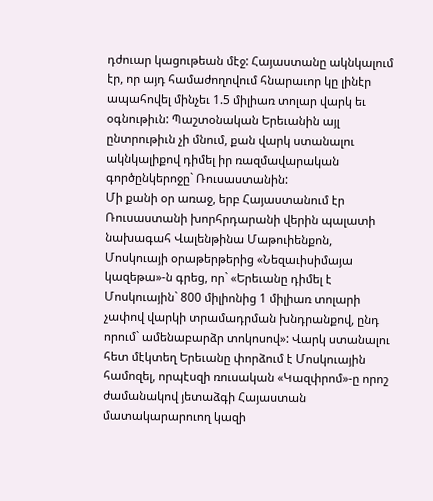դժուար կացութեան մէջ: Հայաստանը ակնկալում էր, որ այդ համաժողովում հնարաւոր կը լինէր ապահովել մինչեւ 1.5 միլիառ տոլար վարկ եւ օգնութիւն: Պաշտօնական Երեւանին այլ ընտրութիւն չի մնում, քան վարկ ստանալու ակնկալիքով դիմել իր ռազմավարական գործընկերոջը` Ռուսաստանին:
Մի քանի օր առաջ, երբ Հայաստանում էր Ռուսաստանի խորհրդարանի վերին պալատի նախագահ Վալենթինա Մաթուիենքոն, Մոսկուայի օրաթերթերից «Նեզաւիսիմայա կազեթա»-ն գրեց, որ` «Երեւանը դիմել է Մոսկուային` 800 միլիոնից 1 միլիառ տոլարի չափով վարկի տրամադրման խնդրանքով, ընդ որում` ամենաբարձր տոկոսով»: Վարկ ստանալու հետ մէկտեղ Երեւանը փորձում է Մոսկուային համոզել, որպէսզի ռուսական «Կազփրոմ»-ը որոշ ժամանակով յետաձգի Հայաստան մատակարարուող կազի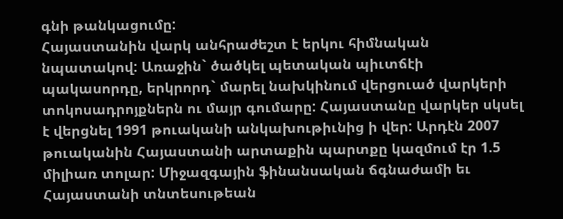գնի թանկացումը:
Հայաստանին վարկ անհրաժեշտ է երկու հիմնական նպատակով: Առաջին` ծածկել պետական պիւտճէի պակասորդը, երկրորդ` մարել նախկինում վերցուած վարկերի տոկոսադրոյքներն ու մայր գումարը: Հայաստանը վարկեր սկսել է վերցնել 1991 թուականի անկախութիւնից ի վեր: Արդէն 2007 թուականին Հայաստանի արտաքին պարտքը կազմում էր 1.5 միլիառ տոլար: Միջազգային ֆինանսական ճգնաժամի եւ Հայաստանի տնտեսութեան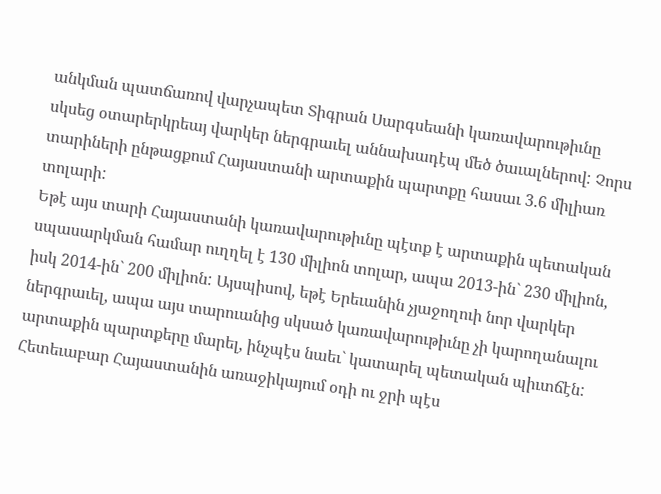անկման պատճառով վարչապետ Տիգրան Սարգսեանի կառավարութիւնը սկսեց օտարերկրեայ վարկեր ներգրաւել աննախադէպ մեծ ծաւալներով: Չորս տարիների ընթացքում Հայաստանի արտաքին պարտքը հասաւ 3.6 միլիառ տոլարի:
Եթէ այս տարի Հայաստանի կառավարութիւնը պէտք է արտաքին պետական սպասարկման համար ուղղել է 130 միլիոն տոլար, ապա 2013-ին` 230 միլիոն, իսկ 2014-ին` 200 միլիոն: Այսպիսով, եթէ Երեւանին չյաջողուի նոր վարկեր ներգրաւել, ապա այս տարուանից սկսած կառավարութիւնը չի կարողանալու արտաքին պարտքերը մարել, ինչպէս նաեւ` կատարել պետական պիւտճէն: Հետեւաբար Հայաստանին առաջիկայում օդի ու ջրի պէս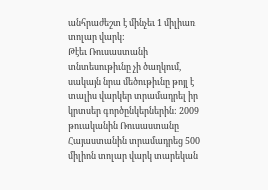անհրաժեշտ է մինչեւ 1 միլիառ տոլար վարկ:
Թէեւ Ռուսաստանի տնտեսութիւնը չի ծաղկում, սակայն նրա մեծութիւնը թոյլ է տալիս վարկեր տրամադրել իր կրտսեր գործընկերներին: 2009 թուականին Ռուսաստանը Հայաստանին տրամադրեց 500 միլիոն տոլար վարկ տարեկան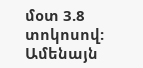մօտ 3.8 տոկոսով: Ամենայն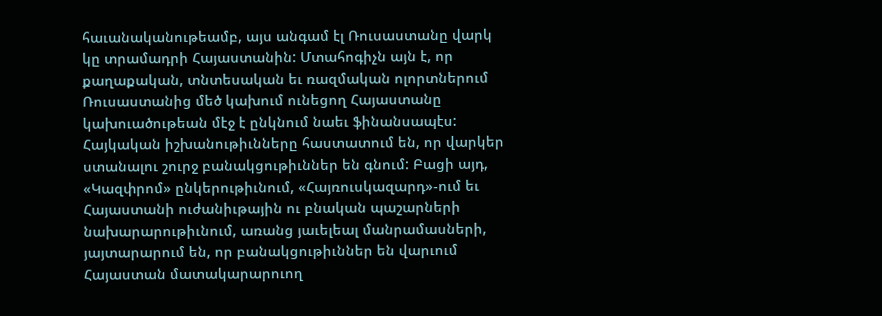հաւանականութեամբ, այս անգամ էլ Ռուսաստանը վարկ կը տրամադրի Հայաստանին: Մտահոգիչն այն է, որ քաղաքական, տնտեսական եւ ռազմական ոլորտներում Ռուսաստանից մեծ կախում ունեցող Հայաստանը կախուածութեան մէջ է ընկնում նաեւ ֆինանսապէս:
Հայկական իշխանութիւնները հաստատում են, որ վարկեր ստանալու շուրջ բանակցութիւններ են գնում: Բացի այդ, «Կազփրոմ» ընկերութիւնում, «Հայռուսկազարդ»-ում եւ Հայաստանի ուժանիւթային ու բնական պաշարների նախարարութիւնում, առանց յաւելեալ մանրամասների, յայտարարում են, որ բանակցութիւններ են վարւում Հայաստան մատակարարուող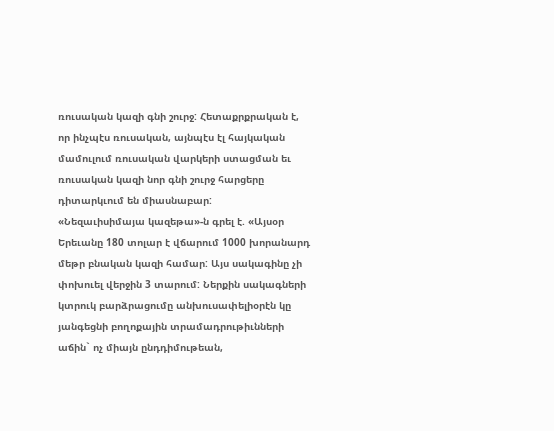ռուսական կազի գնի շուրջ: Հետաքրքրական է, որ ինչպէս ռուսական, այնպէս էլ հայկական մամուլում ռուսական վարկերի ստացման եւ ռուսական կազի նոր գնի շուրջ հարցերը դիտարկւում են միասնաբար:
«Նեզաւիսիմայա կազեթա»-ն գրել է. «Այսօր Երեւանը 180 տոլար է վճարում 1000 խորանարդ մեթր բնական կազի համար: Այս սակագինը չի փոխուել վերջին 3 տարում: Ներքին սակագների կտրուկ բարձրացումը անխուսափելիօրէն կը յանգեցնի բողոքային տրամադրութիւնների աճին` ոչ միայն ընդդիմութեան,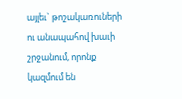այլեւ` թոշակառուների ու անապահով խաւի շրջանում, որոնք կազմում են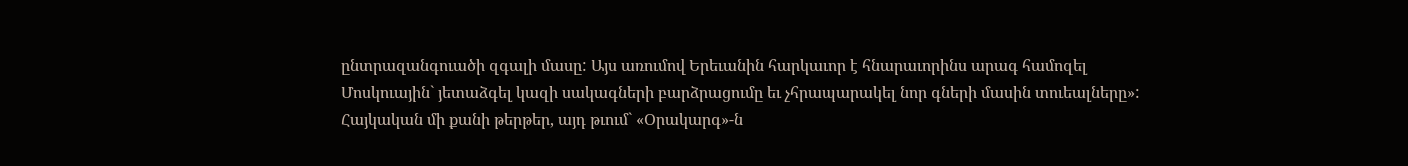ընտրազանգուածի զգալի մասը: Այս առումով Երեւանին հարկաւոր է հնարաւորինս արագ համոզել Մոսկուային` յետաձգել կազի սակագների բարձրացումը եւ չհրապարակել նոր գների մասին տուեալները»:
Հայկական մի քանի թերթեր, այդ թւում` «Օրակարգ»-ն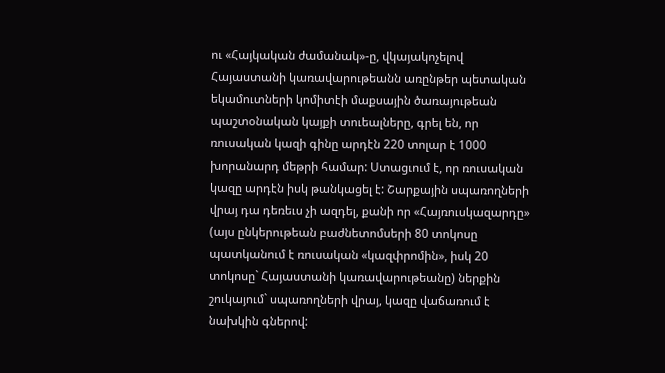ու «Հայկական ժամանակ»-ը, վկայակոչելով Հայաստանի կառավարութեանն առընթեր պետական եկամուտների կոմիտէի մաքսային ծառայութեան պաշտօնական կայքի տուեալները, գրել են, որ ռուսական կազի գինը արդէն 220 տոլար է 1000 խորանարդ մեթրի համար: Ստացւում է, որ ռուսական կազը արդէն իսկ թանկացել է: Շարքային սպառողների վրայ դա դեռեւս չի ազդել, քանի որ «Հայռուսկազարդը» (այս ընկերութեան բաժնետոմսերի 80 տոկոսը պատկանում է ռուսական «կազփրոմին», իսկ 20 տոկոսը` Հայաստանի կառավարութեանը) ներքին շուկայում` սպառողների վրայ, կազը վաճառում է նախկին գներով: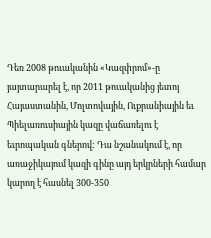Դեռ 2008 թուականին «Կազփրոմ»-ը յայտարարել է, որ 2011 թուականից յետոյ Հայաստանին, Մոլտովային, Ուքրանիային եւ Պիելառուսիային կազը վաճառելու է եւրոպական գներով: Դա նշանակում է, որ առաջիկայում կազի գինը այդ երկրների համար կարող է հասնել 300-350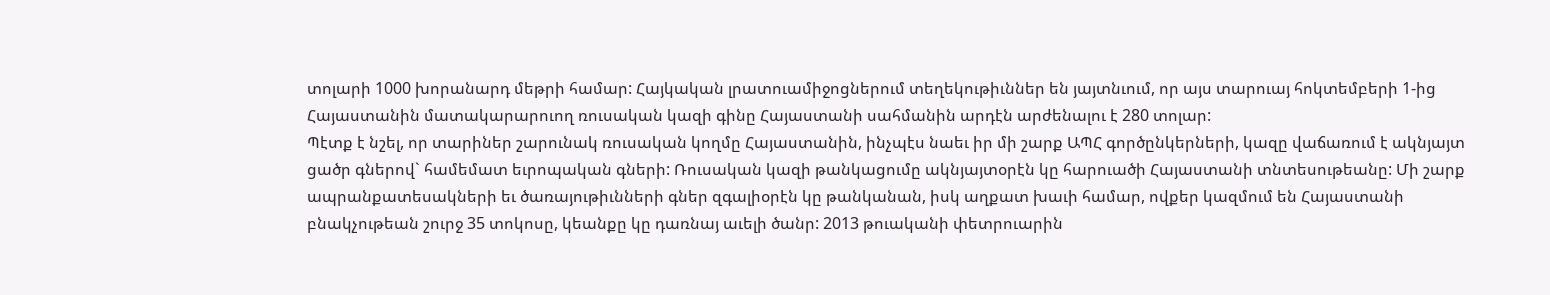տոլարի 1000 խորանարդ մեթրի համար: Հայկական լրատուամիջոցներում տեղեկութիւններ են յայտնւում, որ այս տարուայ հոկտեմբերի 1-ից Հայաստանին մատակարարուող ռուսական կազի գինը Հայաստանի սահմանին արդէն արժենալու է 280 տոլար:
Պէտք է նշել, որ տարիներ շարունակ ռուսական կողմը Հայաստանին, ինչպէս նաեւ իր մի շարք ԱՊՀ գործընկերների, կազը վաճառում է ակնյայտ ցածր գներով` համեմատ եւրոպական գների: Ռուսական կազի թանկացումը ակնյայտօրէն կը հարուածի Հայաստանի տնտեսութեանը: Մի շարք ապրանքատեսակների եւ ծառայութիւնների գներ զգալիօրէն կը թանկանան, իսկ աղքատ խաւի համար, ովքեր կազմում են Հայաստանի բնակչութեան շուրջ 35 տոկոսը, կեանքը կը դառնայ աւելի ծանր: 2013 թուականի փետրուարին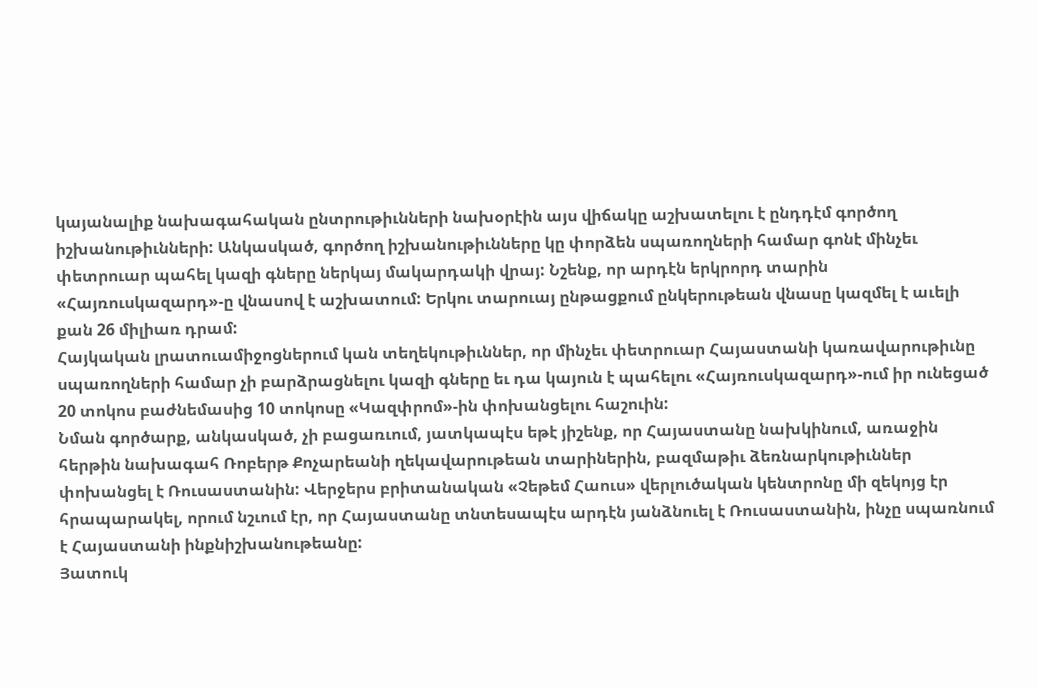կայանալիք նախագահական ընտրութիւնների նախօրէին այս վիճակը աշխատելու է ընդդէմ գործող իշխանութիւնների: Անկասկած, գործող իշխանութիւնները կը փորձեն սպառողների համար գոնէ մինչեւ փետրուար պահել կազի գները ներկայ մակարդակի վրայ: Նշենք, որ արդէն երկրորդ տարին «Հայռուսկազարդ»-ը վնասով է աշխատում: Երկու տարուայ ընթացքում ընկերութեան վնասը կազմել է աւելի քան 26 միլիառ դրամ:
Հայկական լրատուամիջոցներում կան տեղեկութիւններ, որ մինչեւ փետրուար Հայաստանի կառավարութիւնը սպառողների համար չի բարձրացնելու կազի գները եւ դա կայուն է պահելու «Հայռուսկազարդ»-ում իր ունեցած 20 տոկոս բաժնեմասից 10 տոկոսը «Կազփրոմ»-ին փոխանցելու հաշուին:
Նման գործարք, անկասկած, չի բացառւում, յատկապէս եթէ յիշենք, որ Հայաստանը նախկինում, առաջին հերթին նախագահ Ռոբերթ Քոչարեանի ղեկավարութեան տարիներին, բազմաթիւ ձեռնարկութիւններ փոխանցել է Ռուսաստանին: Վերջերս բրիտանական «Չեթեմ Հաուս» վերլուծական կենտրոնը մի զեկոյց էր հրապարակել, որում նշւում էր, որ Հայաստանը տնտեսապէս արդէն յանձնուել է Ռուսաստանին, ինչը սպառնում է Հայաստանի ինքնիշխանութեանը:
Յատուկ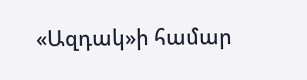«Ազդակ»ի համար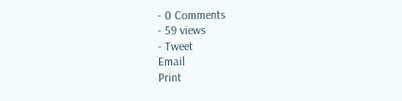- 0 Comments
- 59 views
- Tweet
Email
Print